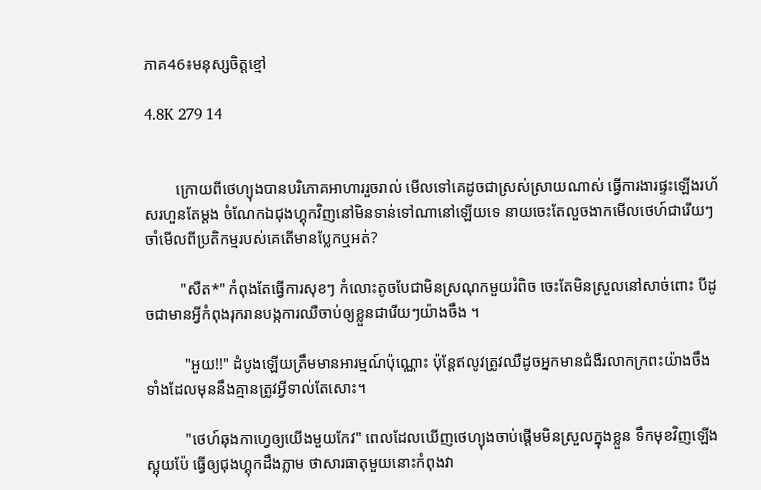ភាគ46៖មនុស្សចិត្តខ្មៅ

4.8K 279 14


        ក្រោយពីថេហ្យុងបានបរិភោគអាហាររួចរាល់ មើលទៅគេដូចជាស្រស់ស្រាយណាស់ ធ្វើការងារផ្ទះឡើងរហ័សរហួនតែម្ដង ចំណែកឯជុងហ្គុកវិញនៅមិនទាន់ទៅណានៅឡើយទេ នាយចេះតែលួចងាកមើលថេហ៍ជារើយៗ ចាំមើលពីប្រតិកម្មរបស់គេតើមានប្លែកឬអត់?

         "សឺត*" កំពុងតែធ្វើការសុខៗ កំលោះតូចបែជាមិនស្រណុកមួយរំពិច ចេះតែមិនស្រួលនៅសាច់ពោះ បីដូចជាមានអ្វីកំពុងរុករានបង្កការឈឺចាប់ឲ្យខ្លួនជារើយៗយ៉ាងចឹង ។

          "អួយ!!" ដំបូងឡើយត្រឹមមានអារម្មណ៍ប៉ុណ្ណោះ ប៉ុន្តែឥលូវត្រូវឈឺដូចអ្នកមានជំងឺរលាកក្រពះយ៉ាងចឹងទាំងដែលមុននឹងគ្មានត្រូវអ្វីទាល់តែសោះ។

          "ថេហ៍ឆុងកាហ្វេឲ្យយើងមួយកែវ" ពេលដែលឃើញថេហ្យុងចាប់ផ្ដើមមិនស្រួលក្នុងខ្លួន ទឹកមុខវិញឡើងស្អុយប៉ែ ធ្វើឲ្យជុងហ្គុកដឹងភ្លាម ថាសារធាតុមួយនោះកំពុងវា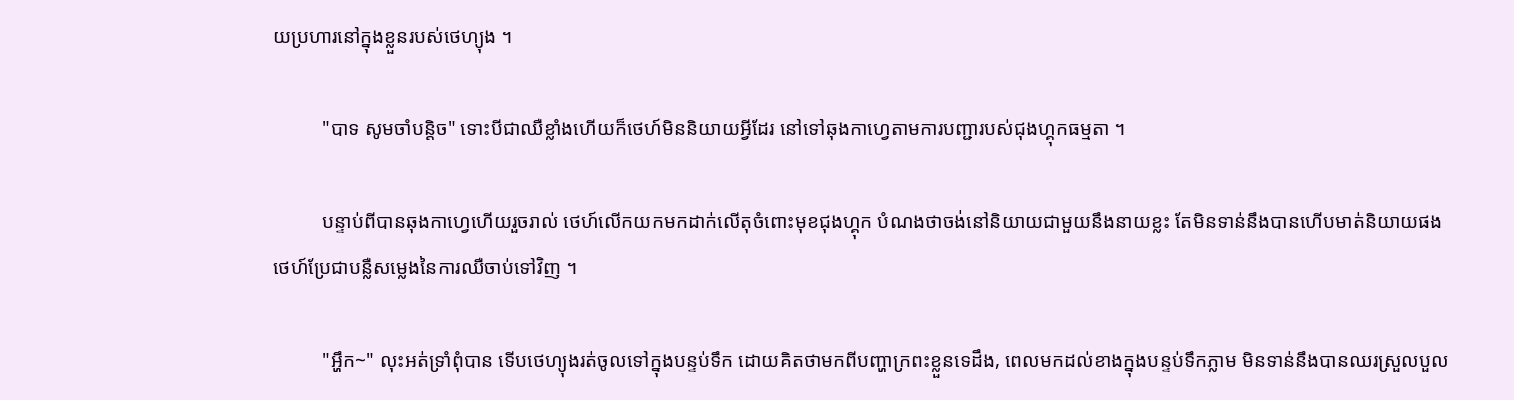យប្រហារនៅក្នុងខ្លួនរបស់ថេហ្យុង ។

          "បាទ សូមចាំបន្តិច" ទោះបីជាឈឺខ្លាំងហើយក៏ថេហ៍មិននិយាយអ្វីដែរ នៅទៅឆុងកាហ្វេតាមការបញ្ជារបស់ជុងហ្គុកធម្មតា ។

          បន្ទាប់ពីបានឆុងកាហ្វេហើយរួចរាល់ ថេហ៍លើកយកមកដាក់លើតុចំពោះមុខជុងហ្គុក បំណងថាចង់នៅនិយាយជាមួយនឹងនាយខ្លះ តែមិនទាន់នឹងបានហើបមាត់និយាយផង ថេហ៍ប្រែជាបន្លឺសម្លេងនៃការឈឺចាប់ទៅវិញ ។

          "អ្ហឹក~" លុះអត់ទ្រាំពុំបាន ទើបថេហ្យុងរត់ចូលទៅក្នុងបន្ទប់ទឹក ដោយគិតថាមកពីបញ្ហាក្រពះខ្លួនទេដឹង, ពេលមកដល់ខាងក្នុងបន្ទប់ទឹកភ្លាម មិនទាន់នឹងបានឈរស្រួលបួល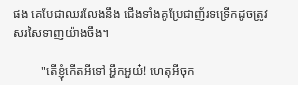ផង គេបែជាឈរលែងនឹង ជើងទាំងគូប្រែជាញ័រទទ្រើកដូចត្រូវសរសៃទាញយ៉ាងចឹង។

         "តើខ្ញុំកើតអីទៅ អ្ហឹកអួយ៎! ហេតុអីចុក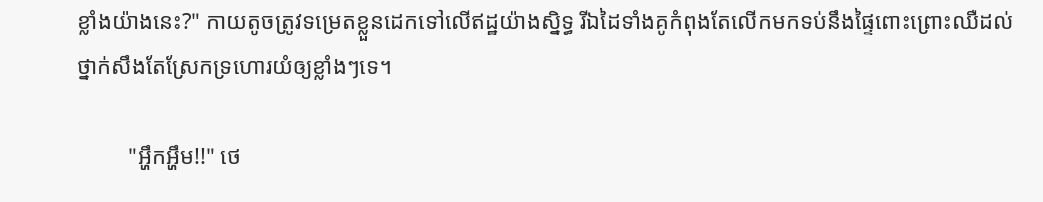ខ្លាំងយ៉ាងនេះ?" កាយតូចត្រូវទម្រេតខ្លួនដេកទៅលើឥដ្ឋយ៉ាងស្និទ្ធ រីឯដៃទាំងគូកំពុងតែលើកមកទប់នឹងផ្ទៃពោះព្រោះឈឺដល់ថ្នាក់សឹងតែស្រែកទ្រហោរយំឲ្យខ្លាំងៗទេ។

         "អ្ហឹកអ្ហឹម!!" ថេ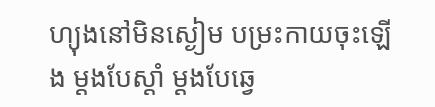ហ្យុងនៅមិនស្ងៀម បម្រះកាយចុះឡើង ម្ដងបែស្ដាំ ម្ដងបែឆ្វេ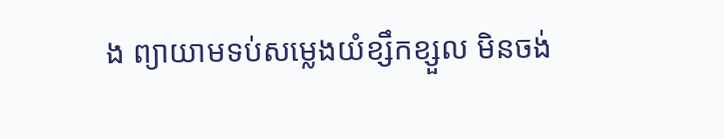ង ព្យាយាមទប់សម្លេងយំខ្សឹកខ្សួល មិនចង់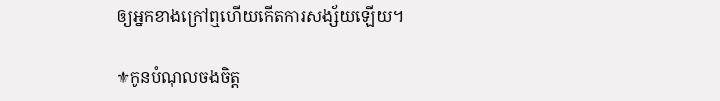ឲ្យអ្នកខាងក្រៅឮហើយកើតការសង្ស័យឡើយ។

⚜កូនបំណុលចងចិត្ត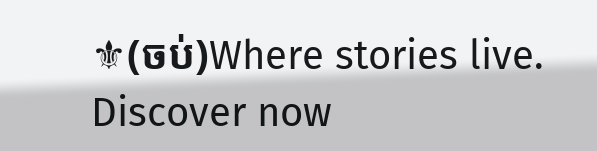⚜(ចប់)Where stories live. Discover now